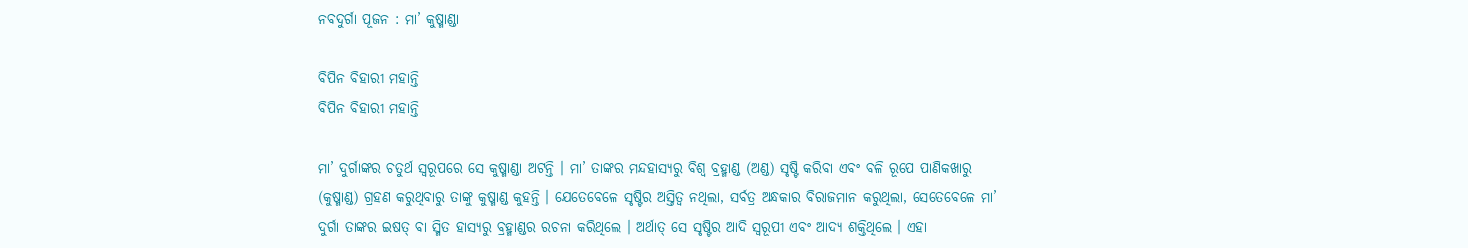ନବଦୁର୍ଗା ପୂଜନ : ମା’ କୁଷ୍ମାଣ୍ଡା

ବିପିନ ବିହାରୀ ମହାନ୍ତି
ବିପିନ ବିହାରୀ ମହାନ୍ତି

ମା’ ଦୁର୍ଗାଙ୍କର ଚତୁର୍ଥ ସ୍ୱରୂପରେ ସେ କୁଷ୍ମାଣ୍ଡା ଅଟନ୍ତି । ମା’ ତାଙ୍କର ମନ୍ଦହାସ୍ୟରୁ ବିଶ୍ୱ ବ୍ରହ୍ମାଣ୍ଡ (ଅଣ୍ଡ) ସୃଷ୍ଟି କରିବା ଏବଂ ବଳି ରୂପେ ପାଣିକଖାରୁ (କୁଷ୍ମାଣ୍ଡ) ଗ୍ରହଣ କରୁଥିବାରୁ ତାଙ୍କୁ କୁଷ୍ମାଣ୍ଡ କୁହନ୍ତି । ଯେତେବେଳେ ସୃଷ୍ଟିର ଅସ୍ତିତ୍ୱ ନଥିଲା, ସର୍ବତ୍ର ଅନ୍ଧକାର ବିରାଜମାନ କରୁଥିଲା, ସେତେବେଳେ ମା’ ଦୁର୍ଗା ତାଙ୍କର ଇଷତ୍ ବା ସ୍ମିତ ହାସ୍ୟରୁ ବ୍ରହ୍ମାଣ୍ଡର ରଚନା କରିଥିଲେ । ଅର୍ଥାତ୍ ସେ ସୃଷ୍ଟିର ଆଦି ସ୍ୱରୂପୀ ଏବଂ ଆଦ୍ୟ ଶକ୍ତିଥିଲେ । ଏହା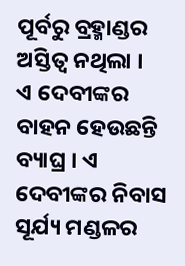ପୂର୍ବରୁ ବ୍ରହ୍ମାଣ୍ଡର ଅସ୍ତିତ୍ୱ ନଥିଲା ।
ଏ ଦେବୀଙ୍କର ବାହନ ହେଉଛନ୍ତି ବ୍ୟାଘ୍ର । ଏ ଦେବୀଙ୍କର ନିବାସ ସୂର୍ଯ୍ୟ ମଣ୍ଡଳର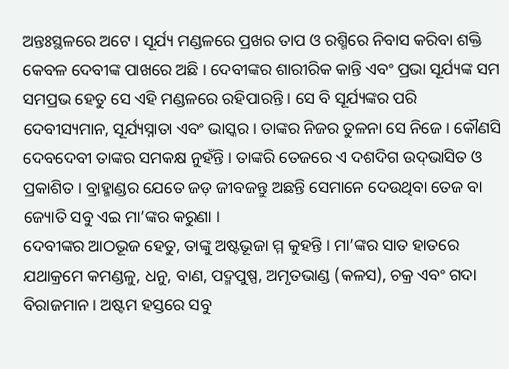ଅନ୍ତଃସ୍ଥଳରେ ଅଟେ । ସୂର୍ଯ୍ୟ ମଣ୍ଡଳରେ ପ୍ରଖର ତାପ ଓ ରଶ୍ମିରେ ନିବାସ କରିବା ଶକ୍ତି କେବଳ ଦେବୀଙ୍କ ପାଖରେ ଅଛି । ଦେବୀଙ୍କର ଶାରୀରିକ କାନ୍ତି ଏବଂ ପ୍ରଭା ସୂର୍ଯ୍ୟଙ୍କ ସମ ସମପ୍ରଭ ହେତୁ ସେ ଏହି ମଣ୍ଡଳରେ ରହିପାରନ୍ତି । ସେ ବି ସୂର୍ଯ୍ୟଙ୍କର ପରି ଦେବୀସ୍ୟମାନ, ସୂର୍ଯ୍ୟସ୍ନାତା ଏବଂ ଭାସ୍କର । ତାଙ୍କର ନିଜର ତୁଳନା ସେ ନିଜେ । କୌଣସି ଦେବଦେବୀ ତାଙ୍କର ସମକକ୍ଷ ନୁହଁନ୍ତି । ତାଙ୍କରି ତେଜରେ ଏ ଦଶଦିଗ ଉଦ୍‌ଭାସିତ ଓ ପ୍ରକାଶିତ । ବ୍ରାହ୍ମାଣ୍ଡର ଯେତେ ଜଡ଼ ଜୀବଜନ୍ତୁ ଅଛନ୍ତି ସେମାନେ ଦେଉଥିବା ତେଜ ବା ଜ୍ୟୋତି ସବୁ ଏଇ ମା’ଙ୍କର କରୁଣା ।
ଦେବୀଙ୍କର ଆଠଭୂଜ ହେତୁ, ତାଙ୍କୁ ଅଷ୍ଟଭୂଜା ମ୍ମ କୁହନ୍ତି । ମା’ଙ୍କର ସାତ ହାତରେ ଯଥାକ୍ରମେ କମଣ୍ଡଳୁ, ଧନୁ, ବାଣ, ପଦ୍ମପୁଷ୍ପ, ଅମୃତଭାଣ୍ଡ (କଳସ), ଚକ୍ର ଏବଂ ଗଦା ବିରାଜମାନ । ଅଷ୍ଟମ ହସ୍ତରେ ସବୁ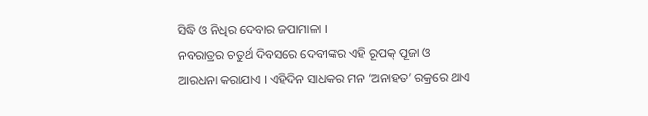ସିଦ୍ଧି ଓ ନିଧିର ଦେବାର ଜପାମାଳା ।
ନବରାତ୍ରର ଚତୁର୍ଥ ଦିବସରେ ଦେବୀଙ୍କର ଏହି ରୂପକ୍ ପୂଜା ଓ ଆରଧନା କରାଯାଏ । ଏହିଦିନ ସାଧକର ମନ ‘ଅନାହତ’ ରକ୍ରରେ ଥାଏ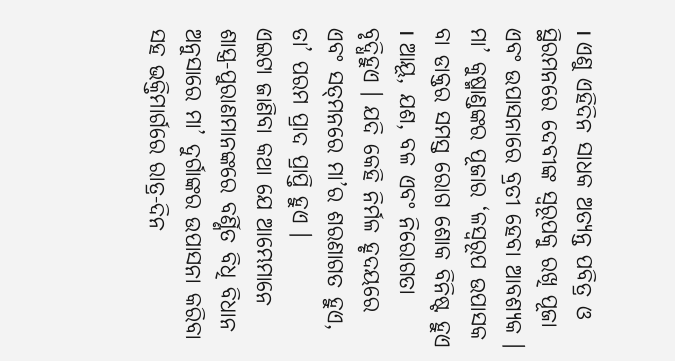। ଏଣୁ ଏହିଦିନ ସାଧକ ଅତ୍ୟନ୍ତ ପବିତ୍ର ଓ ସ୍ଥିରମନରେ ଦେବୀଙ୍କ ସ୍ୱରୂପକୁ ରଖି ପୂଜା ଏବଂ ଉପାସନାରେ ବ୍ରତୀ ହେବା ଆବଶ୍ୟକ ।
ମା’ କୁଷ୍ମାଣ୍ଡଙ୍କର ପୂଜାର ‘ଳସ୍ୱରୂପ ଉପାସକ ବା ଡାକ୍ତର ସମସ୍ତ ରୋଗ ଶୋକ ବିନିଷ୍ଟ ହୁଏ । ଆୟୂ, ଯଶ, ବଳ ଏବଂ ନିରୋଗତା ବୃଦ୍ଧିହୁଏ । ଯଦି କେହି ନିର୍ମଳ ହୃଦୟରେ ଏବଂ ସତ୍‌ମନରେ ମା’ର ଶରଣାଗତ ହୁଏ, ତା’ ପରମ ପ୍ରାଦ ପ୍ରାପ୍ତି ହୁଏ ।
ଏଇଟା ଜାଣିବା କଥା ଯେ ଆମ୍ଭେମାନେ ଶାସ୍ତ୍ର-ପୁରାଣମାନଙ୍କରେ ବର୍ଣ୍ଣିତ ବିଧି ବିଧାନ ଅନୁସାରେ ମା’ ଦୁର୍ଗାଙ୍କର ଉପାସନା କରିବା ସହ ଭକ୍ତିମାର୍ଗରେ ରାତ୍ର-ଦିନ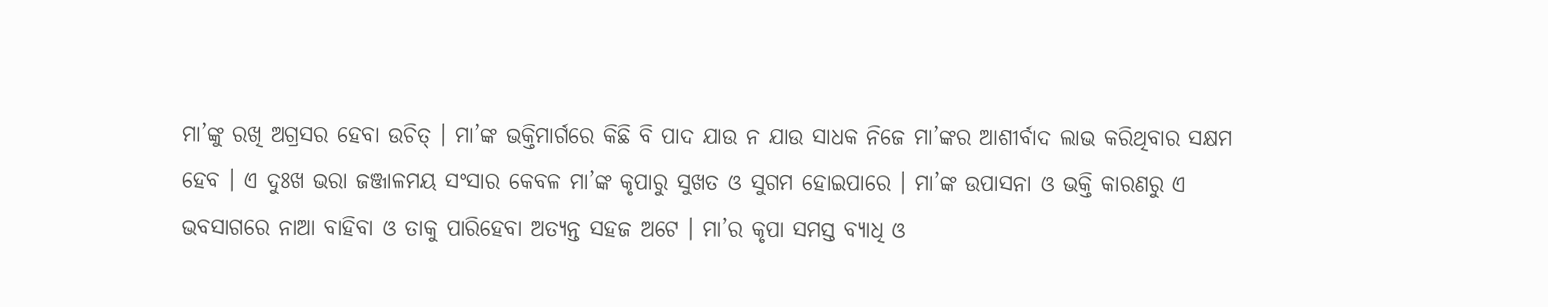ମା’ଙ୍କୁ ରଖି ଅଗ୍ରସର ହେବା ଉଚିତ୍ । ମା’ଙ୍କ ଭକ୍ତିମାର୍ଗରେ କିଛି ବି ପାଦ ଯାଉ ନ ଯାଉ ସାଧକ ନିଜେ ମା’ଙ୍କର ଆଶୀର୍ବାଦ ଲାଭ କରିଥିବାର ସକ୍ଷମ ହେବ । ଏ ଦୁଃଖ ଭରା ଜଞ୍ଜାଳମୟ ସଂସାର କେବଳ ମା’ଙ୍କ କୃପାରୁ ସୁଖତ ଓ ସୁଗମ ହୋଇପାରେ । ମା’ଙ୍କ ଉପାସନା ଓ ଭକ୍ତି କାରଣରୁ ଏ ଭବସାଗରେ ନାଆ ବାହିବା ଓ ତାକୁ ପାରିହେବା ଅତ୍ୟନ୍ତ ସହଜ ଅଟେ । ମା’ର କୃପା ସମସ୍ତ ବ୍ୟାଧି ଓ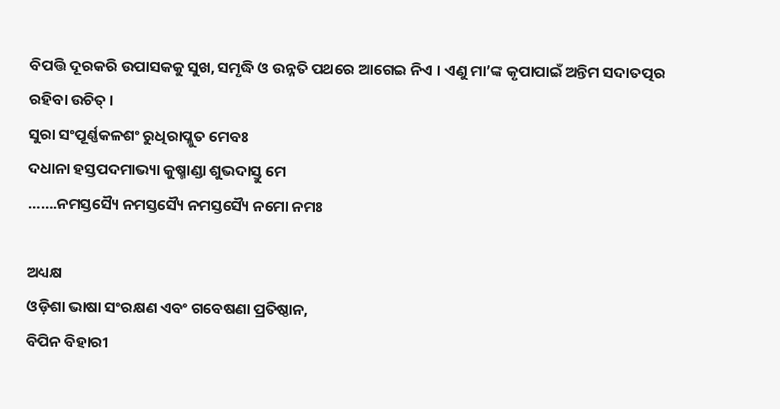ବିପତ୍ତି ଦୂରକରି ଉପାସକକୁ ସୁଖ, ସମୃଦ୍ଧି ଓ ଉନ୍ନତି ପଥରେ ଆଗେଇ ନିଏ । ଏଣୁ ମା’ଙ୍କ କୃପାପାଇଁ ଅନ୍ତିମ ସଦାତତ୍ପର ରହିବା ଉଚିତ୍ ।
ସୁରା ସଂପୂର୍ଣ୍ଣକଳଶଂ ରୁଧିରାପ୍ଳୁତ ମେବଃ
ଦଧାନା ହସ୍ତପଦମାଭ୍ୟା କୁଷ୍ମାଣ୍ଡା ଶୁଭଦାସ୍ତୁ ମେ
…….ନମସ୍ତସ୍ୟୈ ନମସ୍ତସ୍ୟୈ ନମସ୍ତସ୍ୟୈ ନମୋ ନମଃ

ଅଧ୍ୟକ୍ଷ
ଓଡ଼ିଶା ଭାଷା ସଂରକ୍ଷଣ ଏବଂ ଗବେଷଣା ପ୍ରତିଷ୍ଠାନ,
ବିପିନ ବିହାରୀ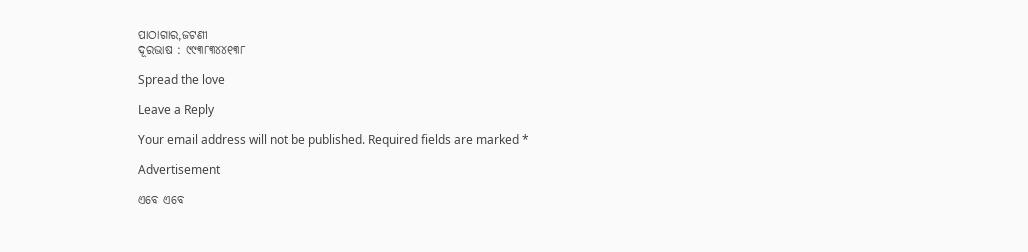ପାଠାଗାର,ଜଟଣୀ
ଦୂରଭାଷ : ୯୯୩୮୩୪୪୧୩୮

Spread the love

Leave a Reply

Your email address will not be published. Required fields are marked *

Advertisement

ଏବେ ଏବେ